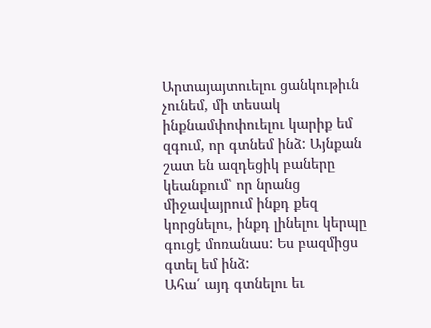Արտայայտուելու ցանկութիւն չունեմ, մի տեսակ ինքնամփոփուելու կարիք եմ զգում, որ գտնեմ ինձ: Այնքան շատ են ազդեցիկ բաները կեանքում՝ որ նրանց միջավայրում ինքդ քեզ կորցնելու, ինքդ լինելու կերպը գուցէ մոռանաս: Ես բազմիցս գտել եմ ինձ:
Ահա՛ այդ գտնելու եւ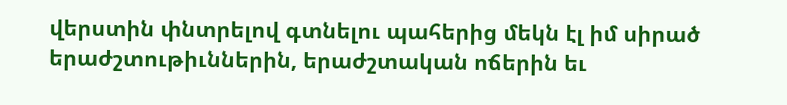վերստին փնտրելով գտնելու պահերից մեկն էլ իմ սիրած երաժշտութիւններին, երաժշտական ոճերին եւ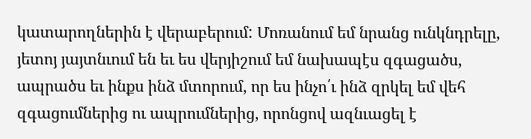կատարողներին է վերաբերում: Մոռանում եմ նրանց ունկնդրելը, յետոյ յայտնւում են եւ ես վերյիշում եմ նախապէս զգացածս, ապրածս եւ ինքս ինձ մտորում, որ ես ինչո՛ւ ինձ զրկել եմ վեհ զգացումներից ու ապրումներից, որոնցով ազնւացել է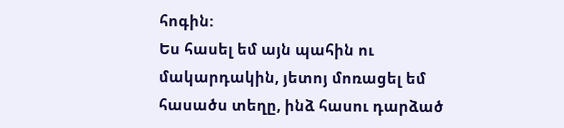հոգին:
Ես հասել եմ այն պահին ու մակարդակին, յետոյ մոռացել եմ հասածս տեղը, ինձ հասու դարձած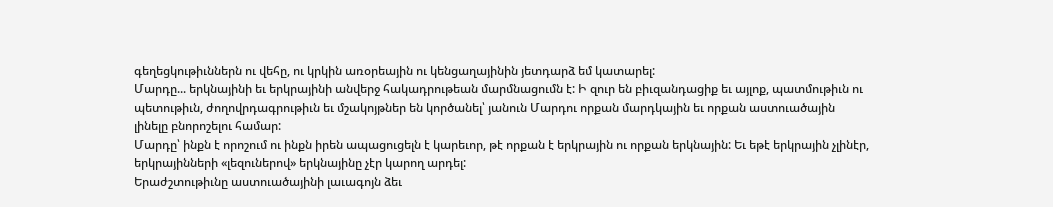գեղեցկութիւններն ու վեհը, ու կրկին առօրեային ու կենցաղայինին յետդարձ եմ կատարել:
Մարդը... երկնայինի եւ երկրայինի անվերջ հակադրութեան մարմնացումն է: Ի զուր են բիւզանդացիք եւ այլոք, պատմութիւն ու պետութիւն, ժողովրդագրութիւն եւ մշակոյթներ են կործանել՝ յանուն Մարդու որքան մարդկային եւ որքան աստուածային լինելը բնորոշելու համար:
Մարդը՝ ինքն է որոշում ու ինքն իրեն ապացուցելն է կարեւոր, թէ որքան է երկրային ու որքան երկնային: Եւ եթէ երկրային չլինէր, երկրայինների «լեզուներով» երկնայինը չէր կարող արդել:
Երաժշտութիւնը աստուածայինի լաւագոյն ձեւ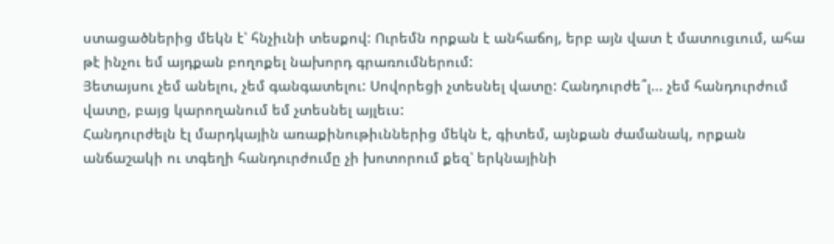ստացածներից մեկն է՝ հնչիւնի տեսքով: Ուրեմն որքան է անհաճոյ, երբ այն վատ է մատուցւում, ահա թէ ինչու եմ այդքան բողոքել նախորդ գրառումներում:
Յետայսու չեմ անելու, չեմ գանգատելու: Սովորեցի չտեսնել վատը: Հանդուրժե՞լ... չեմ հանդուրժում վատը, բայց կարողանում եմ չտեսնել այլեւս:
Հանդուրժելն էլ մարդկային առաքինութիւններից մեկն է, գիտեմ, այնքան ժամանակ, որքան անճաշակի ու տգեղի հանդուրժումը չի խոտորում քեզ՝ երկնայինի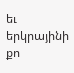եւ երկրայինի քո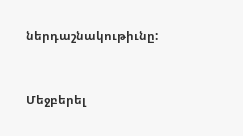ներդաշնակութիւնը:



Մեջբերել